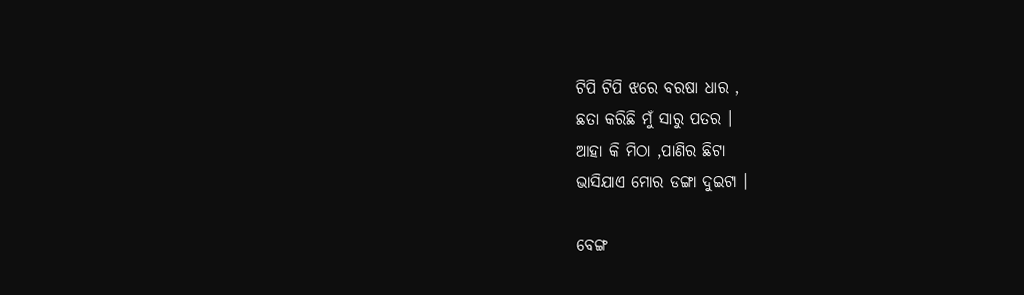ଟିପି ଟିପି ଝରେ ବରଷା ଧାର ,
ଛତା କରିଛି ମୁଁ ସାରୁ ପତର ।
ଆହା କି ମିଠା ,ପାଣିର ଛିଟା
ଭାସିଯାଏ ମୋର ଡଙ୍ଗା ଦୁଇଟା ।

ବେଙ୍ଗ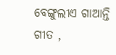ବେଙ୍ଗୁଲୀଏ ଗାଆନ୍ତି ଗୀତ ,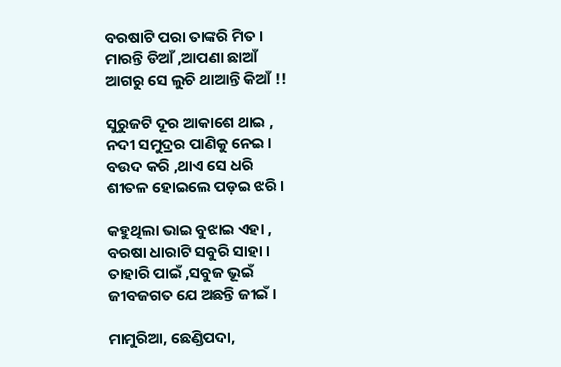ବରଷାଟି ପରା ତାଙ୍କରି ମିତ ।
ମାରନ୍ତି ଡିଆଁ ,ଆପଣା ଛାଆଁ
ଆଗରୁ ସେ ଲୁଚି ଥାଆନ୍ତି କିଆଁ !!

ସୁରୁଜଟି ଦୂର ଆକାଶେ ଥାଇ ,
ନଦୀ ସମୁଦ୍ରର ପାଣିକୁ ନେଇ ।
ବଉଦ କରି ,ଥାଏ ସେ ଧରି
ଶୀତଳ ହୋଇଲେ ପଡ଼ଇ ଝରି ।

କହୁଥିଲା ଭାଇ ବୁଝାଇ ଏହା ,
ବରଷା ଧାରାଟି ସବୁରି ସାହା ।
ତାହାରି ପାଇଁ ,ସବୁଜ ଭୂଇଁ
ଜୀବଜଗତ ଯେ ଅଛନ୍ତି ଜୀଇଁ ।

ମାମୁରିଆ, ଛେଣ୍ଡିପଦା,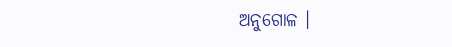ଅନୁଗୋଳ ।